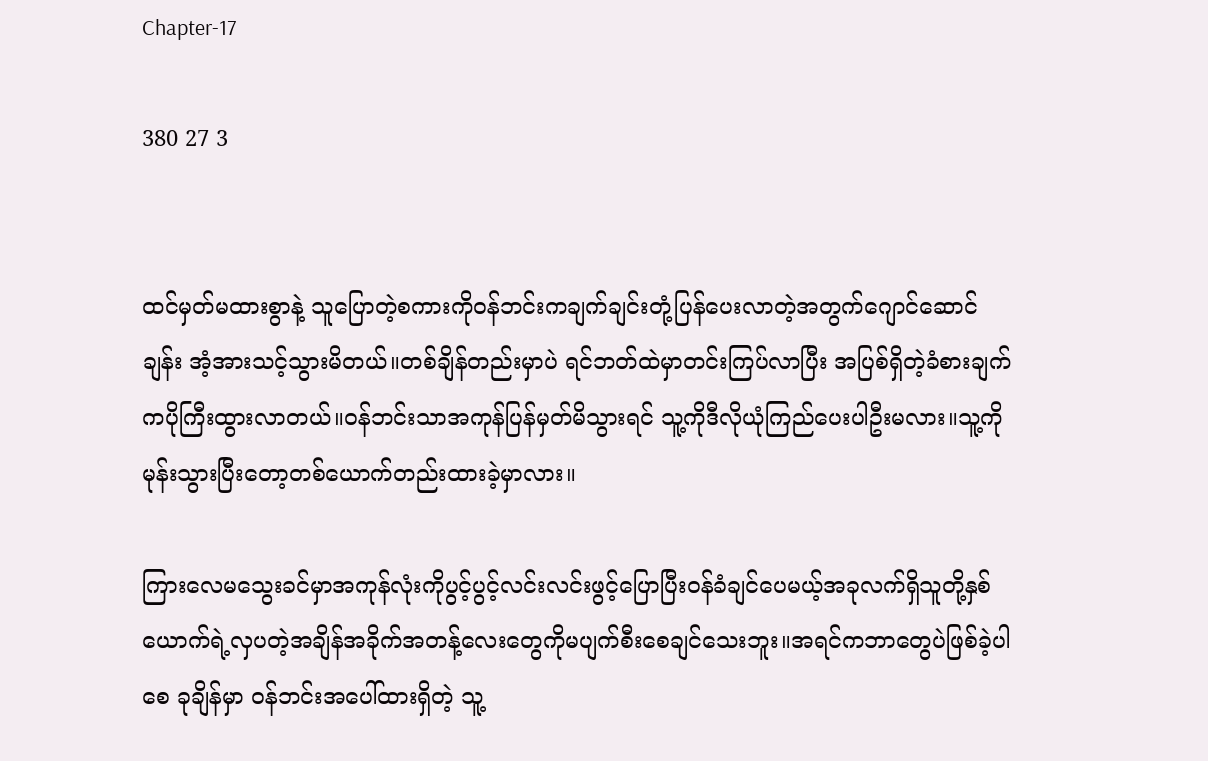Chapter-17

380 27 3


ထင်မှတ်မထားစွာနဲ့ သူပြောတဲ့စကားကိုဝန်ဘင်းကချက်ချင်းတုံ့ပြန်ပေးလာတဲ့အတွက်ဂျောင်ဆောင်ချန်း အံ့အားသင့်သွားမိတယ်။တစ်ချိန်တည်းမှာပဲ ရင်ဘတ်ထဲမှာတင်းကြပ်လာပြီး အပြစ်ရှိတဲ့ခံစားချက်ကပိုကြီးထွားလာတယ်။ဝန်ဘင်းသာအကုန်ပြန်မှတ်မိသွားရင် သူ့ကိုဒီလိုယုံကြည်ပေးပါဦးမလား။သူ့ကိုမုန်းသွားပြီးတော့တစ်ယောက်တည်းထားခဲ့မှာလား။

ကြားလေမသွေးခင်မှာအကုန်လုံးကိုပွင့်ပွင့်လင်းလင်းဖွင့်ပြောပြီးဝန်ခံချင်ပေမယ့်အခုလက်ရှိသူတို့နှစ်ယောက်ရဲ့လှပတဲ့အချိန်အခိုက်အတန့်လေးတွေကိုမပျက်စီးစေချင်သေးဘူး။အရင်ကဘာတွေပဲဖြစ်ခဲ့ပါစေ ခုချိန်မှာ ဝန်ဘင်းအပေါ်ထားရှိတဲ့ သူ့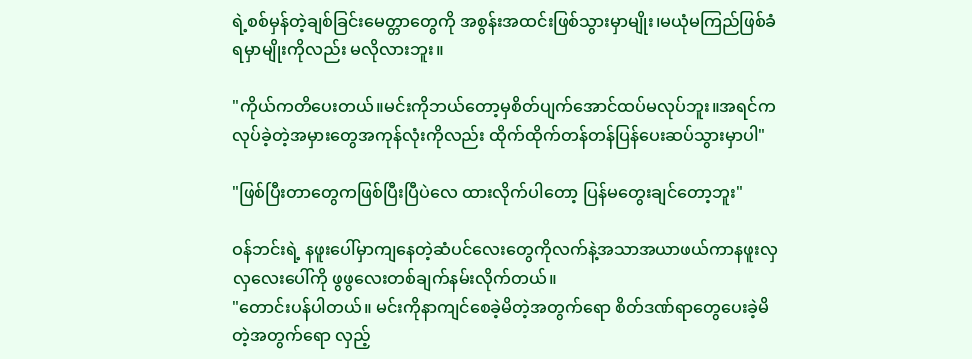ရဲ့စစ်မှန်တဲ့ချစ်ခြင်းမေတ္တာတွေကို အစွန်းအထင်းဖြစ်သွားမှာမျိုး၊မယုံမကြည်ဖြစ်ခံရမှာမျိုးကိုလည်း မလိုလားဘူး။

"ကိုယ်ကတိပေးတယ်။မင်းကိုဘယ်တော့မှစိတ်ပျက်အောင်ထပ်မလုပ်ဘူး။အရင်ကလုပ်ခဲ့တဲ့အမှားတွေအကုန်လုံးကိုလည်း ထိုက်ထိုက်တန်တန်ပြန်ပေးဆပ်သွားမှာပါ"

"ဖြစ်ပြီးတာတွေကဖြစ်ပြီးပြီပဲလေ ထားလိုက်ပါတော့ ပြန်မတွေးချင်တော့ဘူး"

ဝန်ဘင်းရဲ့ နဖူးပေါ်မှာကျနေတဲ့ဆံပင်လေးတွေကိုလက်နဲ့အသာအယာဖယ်ကာနဖူးလှလှလေးပေါ်ကို ဖွဖွလေးတစ်ချက်နမ်းလိုက်တယ်။
"တောင်းပန်ပါတယ်။ မင်းကိုနာကျင်စေခဲ့မိတဲ့အတွက်ရော စိတ်ဒဏ်ရာတွေပေးခဲ့မိတဲ့အတွက်ရော လှည့်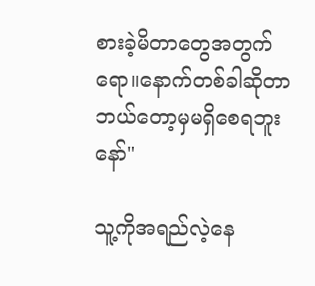စားခဲ့မိတာတွေအတွက်ရော။နောက်တစ်ခါဆိုတာဘယ်တော့မှမရှိစေရဘူးနော်"

သူ့ကိုအရည်လဲ့နေ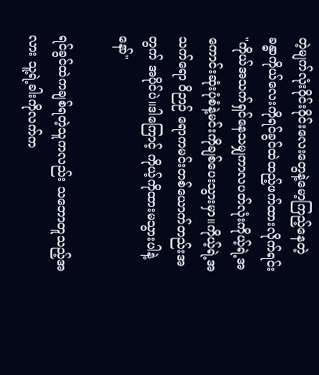တဲ့မျက်လုံးဝိုင်းဝိုင်းလေးတွေနဲ့မော့ကြည့်နေတဲ့ ခန္ဓာကိုယ်လေးကိုရင်ခွင်ထဲထည့်ဖက်ထားလိုက်ရင်း
"ကိုယ်အသက်ရှင်နေသမျှကာလပတ်လုံးကိုယ့်ရဲ့အကောင်းဆုံးပုံစံနဲ့မင်းကိုချစ်ပေးသွားမှာ။ကိုယ့်ရဲ့အသက်ရော ဝိဉာဉ် ရောကမင်းတစ်ယောက်တည်းအတွက် အပိုင်ပဲ။ဒါကြောင့် ကိုယ့်ကိုထားမသွားပါနဲ့နော်"

ရင်ခွင်ထဲကချစ်ရတဲ့သူကလည်း သဘောတူသည့်အလား သူ့ရဲ့ခါးကိုလက်က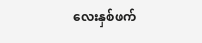လေးနှစ်ဖက်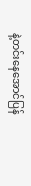နဲ့တင်းနေအောင်ပြန်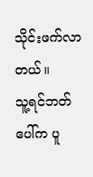သိုင်းဖက်လာတယ်။
သူ့ရင်ဘတ်ပေါ်က ပူ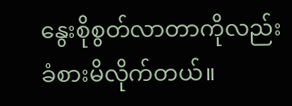နွေးစိုစွတ်လာတာကိုလည်းခံစားမိလိုက်တယ်။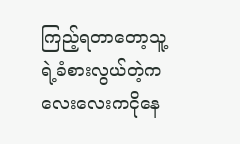ကြည့်ရတာတော့သူ့ရဲ့ခံစားလွယ်တဲ့ကလေးလေးကငိုနေ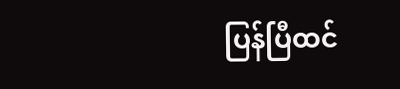ပြန်ပြီထင်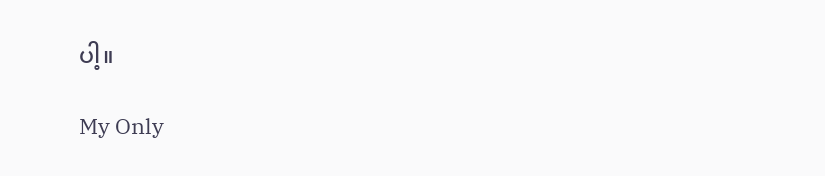ပါ့။

My Only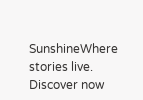SunshineWhere stories live. Discover now